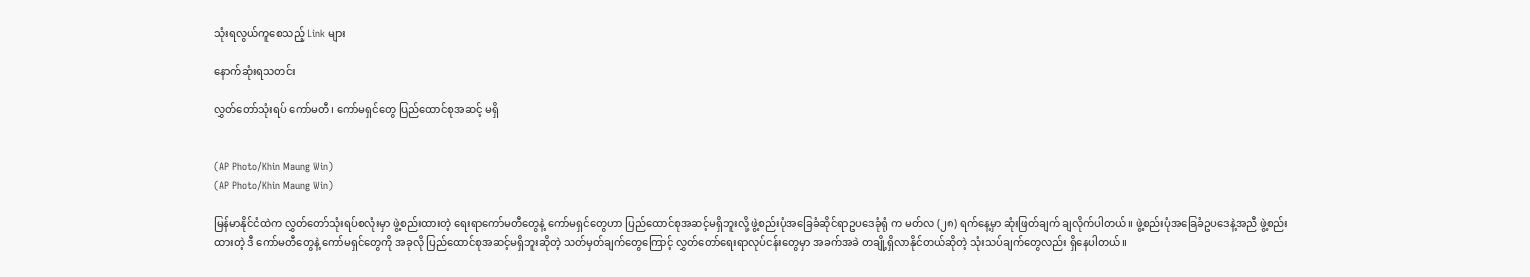သုံးရလွယ်ကူစေသည့် Link များ

နောက်ဆုံးရသတင်း

လွှတ်တော်သုံးရပ် ကော်မတီ၊ ကော်မရှင်တွေ ပြည်ထောင်စုအဆင့် မရှိ


(AP Photo/Khin Maung Win)
(AP Photo/Khin Maung Win)

မြန်မာနိုင်ငံထဲက လွှတ်တော်သုံးရပ်စလုံးမှာ ဖွဲ့စည်းထားတဲ့ ရေးရာကော်မတီတွေနဲ့ ကော်မရှင်တွေဟာ ပြည်ထောင်စုအဆင့်မရှိဘူးလို့ ဖွဲ့စည်းပုံအခြေခံဆိုင်ရာဥပဒေခုံရုံ က မတ်လ (၂၈) ရက်နေ့မှာ ဆုံးဖြတ်ချက် ချလိုက်ပါတယ်။ ဖွဲ့စည်းပုံအခြေခံဥပဒေနဲ့အညီ ဖွဲ့စည်းထားတဲ့ ဒီ ကော်မတီတွေနဲ့ ကော်မရှင်တွေကို အခုလို ပြည်ထောင်စုအဆင့်မရှိဘူးဆိုတဲ့ သတ်မှတ်ချက်တွေကြောင့် လွှတ်တော်ရေးရာလုပ်ငန်းတွေမှာ အခက်အခဲ တချို့ရှိလာနိုင်တယ်ဆိုတဲ့ သုံးသပ်ချက်တွေလည်း ရှိနေပါတယ်။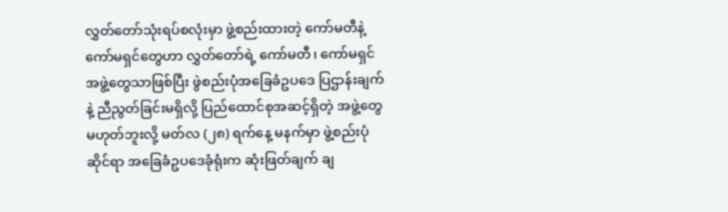လွှတ်တော်သုံးရပ်စလုံးမှာ ဖွဲ့စည်းထားတဲ့ ကော်မတီနဲ့ကော်မရှင်တွေဟာ လွှတ်တော်ရဲ့ ကော်မတီ၊ ကော်မရှင်အဖွဲ့တွေသာဖြစ်ပြီး ဖွဲစည်းပုံအခြေခံဥပဒေ ပြဌာန်းချက်နဲ့ ညီညွတ်ခြင်းမရှိလို့ ပြည်ထောင်စုအဆင့်ရှိတဲ့ အဖွဲ့တွေမဟုတ်ဘူးလို့ မတ်လ (၂၈) ရက်နေ့ မနက်မှာ ဖွဲ့စည်းပုံဆိုင်ရာ အခြေခံဥပဒေခုံရုံးက ဆုံးဖြတ်ချက် ချ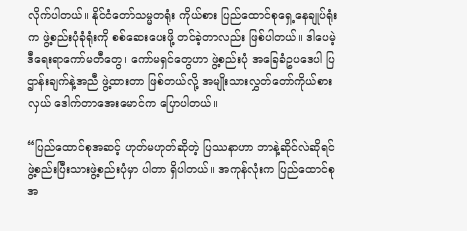လိုက်ပါတယ်။ နိုင်ငံတော်သမ္မတရုံး ကိုယ်စား ပြည်ထောင်စုရှေ့နေချုပ်ရုံးက ဖွဲ့စည်းပုံခုံရုံးကို စစ်ဆေးပေးဖို့ တင်ခဲ့တာလည်း ဖြစ်ပါတယ်။ ဒါပေမဲ့ ဒီရေးရာကော်မတီတွေ၊ ကော်မရှင်တွေဟာ ဖွဲ့စည်းပုံ အခြေခံဥပဒေပါ ပြဌာန်းချက်နဲ့အညီ ဖွဲ့ထားတာ ဖြစ်တယ်လို့ အမျိုးသားလွှတ်တော်ကိုယ်စားလှယ် ဒေါက်တာအေးမောင်က ပြောပါတယ်။

“ပြည်ထောင်စုအဆင့် ဟုတ်မဟုတ်ဆိုတဲ့ ပြဿနာဟာ ဘာနဲ့ဆိုင်လဲဆိုရင် ဖွဲ့စည်းပြီးသားဖွဲ့စည်းပုံမှာ ပါတာ ရှိပါတယ်။ အကုန်လုံးက ပြည်ထောင်စုအ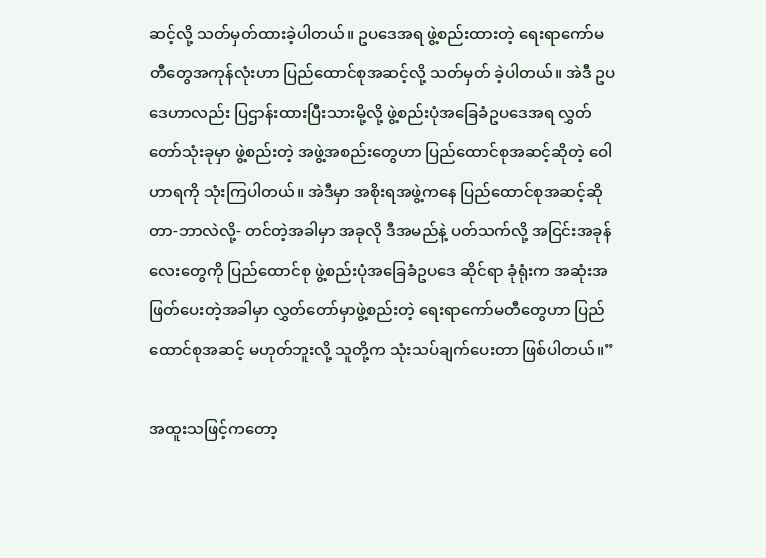ဆင့်လို့ သတ်မှတ်ထားခဲ့ပါတယ်။ ဥပဒေအရ ဖွဲ့စည်းထားတဲ့ ရေးရာကော်မတီတွေအကုန်လုံးဟာ ပြည်ထောင်စုအဆင့်လို့ သတ်မှတ် ခဲ့ပါတယ်။ အဲဒီ ဥပဒေဟာလည်း ပြဌာန်းထားပြီးသားမို့လို့ ဖွဲ့စည်းပုံအခြေခံဥပဒေအရ လွှတ်တော်သုံးခုမှာ ဖွဲ့စည်းတဲ့ အဖွဲ့အစည်းတွေဟာ ပြည်ထောင်စုအဆင့်ဆိုတဲ့ ဝေါဟာရကို သုံးကြပါတယ်။ အဲဒီမှာ အစိုးရအဖွဲ့ကနေ ပြည်ထောင်စုအဆင့်ဆိုတာ-ဘာလဲလို့- တင်တဲ့အခါမှာ အခုလို ဒီအမည်နဲ့ ပတ်သက်လို့ အငြင်းအခုန်လေးတွေကို ပြည်ထောင်စု ဖွဲ့စည်းပုံအခြေခံဥပဒေ ဆိုင်ရာ ခုံရုံးက အဆုံးအဖြတ်ပေးတဲ့အခါမှာ လွှတ်တော်မှာဖွဲ့စည်းတဲ့ ရေးရာကော်မတီတွေဟာ ပြည်ထောင်စုအဆင့် မဟုတ်ဘူးလို့ သူတို့က သုံးသပ်ချက်ပေးတာ ဖြစ်ပါတယ်။”

အထူးသဖြင့်ကတော့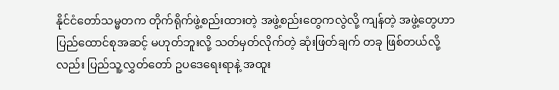နိုင်ငံတော်သမ္မတက တိုက်ရိုက်ဖွဲ့စည်းထားတဲ့ အဖွဲ့စည်းတွေကလွဲလို့ ကျန်တဲ့ အဖွဲ့တွေဟာ ပြည်ထောင်စုအဆင့် မဟုတ်ဘူးလို့ သတ်မှတ်လိုက်တဲ့ ဆုံးဖြတ်ချက် တခု ဖြစ်တယ်လို့လည်း ပြည်သူ့လွှတ်တော် ဥပဒေရေးရာနဲ့ အထူး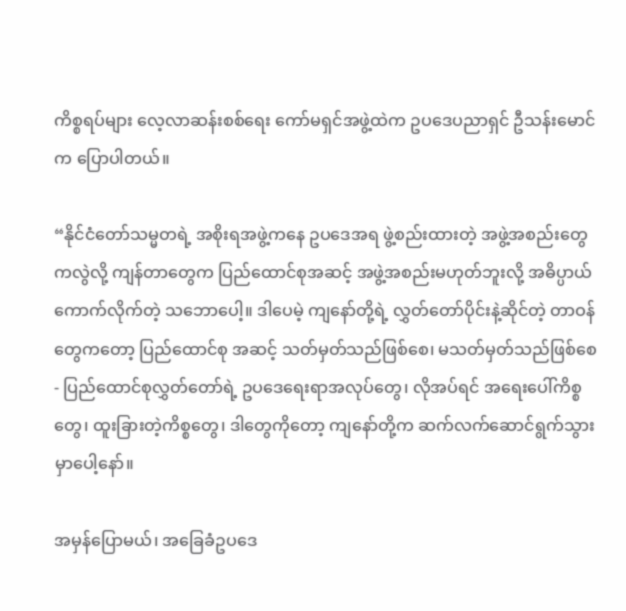ကိစ္စရပ်များ လေ့လာဆန်းစစ်ရေး ကော်မရှင်အဖွဲ့ထဲက ဥပဒေပညာရှင် ဦသန်းမောင်က ပြောပါတယ်။

“နိုင်ငံတော်သမ္မတရဲ့ အစိုးရအဖွဲ့ကနေ ဥပဒေအရ ဖွဲ့စည်းထားတဲ့ အဖွဲ့အစည်းတွေကလွဲလို့ ကျန်တာတွေက ပြည်ထောင်စုအဆင့် အဖွဲ့အစည်းမဟုတ်ဘူးလို့ အဓိပ္ပာယ်ကောက်လိုက်တဲ့ သဘောပေါ့။ ဒါပေမဲ့ ကျနော်တို့ရဲ့ လွှတ်တော်ပိုင်းနဲ့ဆိုင်တဲ့ တာဝန်တွေကတော့ ပြည်ထောင်စု အဆင့် သတ်မှတ်သည်ဖြစ်စေ၊ မသတ်မှတ်သည်ဖြစ်စေ- ပြည်ထောင်စုလွှတ်တော်ရဲ့ ဥပဒေရေးရာအလုပ်တွေ၊ လိုအပ်ရင် အရေးပေါ်ကိစ္စတွေ၊ ထူးခြားတဲ့ကိစ္စတွေ၊ ဒါတွေကိုတော့ ကျနော်တို့က ဆက်လက်ဆောင်ရွက်သွားမှာပေါ့နော်။

အမှန်ပြောမယ်၊ အခြေခံဥပဒေ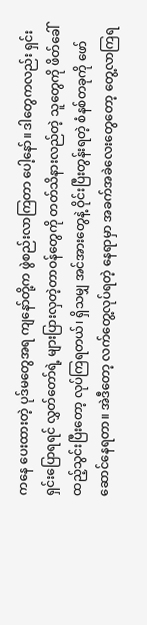ကနေ ပေးထားတဲ့ ပုဒ်မတွေအရ ကျနော်တို့က ဖွဲစည်းလာကြတာ ပေါ့နော်။ ဒါတွေကလည်း ရှင်းရှင်းပြောရရင် လွှတ်တော်ရဲ့ များပြားလှတဲ့တာဝန်တွေကို တတ်သိနားလည်တဲ့ သူတွေကို ဖိတ်ခေါ်ထည့်သွင်းပြီးတော့ လုပ်ကြရတယ်၊ ရှိသမျှ အင်အားတွေနဲ့ ဝိုင်းပြီးတွန်းရတဲ့ စံနစ်တခုကို ဖော်ဆောင်နေရတာ။ အဲဒီတော့ လက်တွေ့လုပ်ရတဲ့ နေရာမှာ အခက်အခဲလေးတွေတော့ တွေ့လာကြရ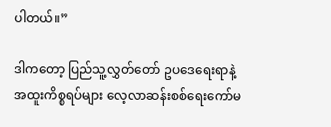ပါတယ်။”

ဒါကတော့ ပြည်သူ့လွှတ်တော် ဥပဒေရေးရာနဲ့ အထူးကိစ္စရပ်များ လေ့လာဆန်းစစ်ရေးကော်မ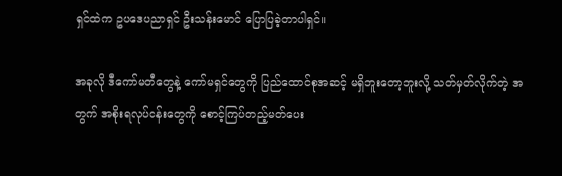ရှင်ထဲက ဥပဒေပညာရှင် ဦးသန်းမောင် ပြောပြခဲ့တာပါရှင်။

အခုလို ဒီကော်မတီတွေနဲ့ ကော်မရှင်တွေကို ပြည်ထောင်စုအဆင့် မရှိဘူးတော့ဘူးလို့ သတ်မှတ်လိုက်တဲ့ အတွက် အစိုးရလုပ်ငန်းတွေကို စောင့်ကြပ်တည့်မတ်ပေး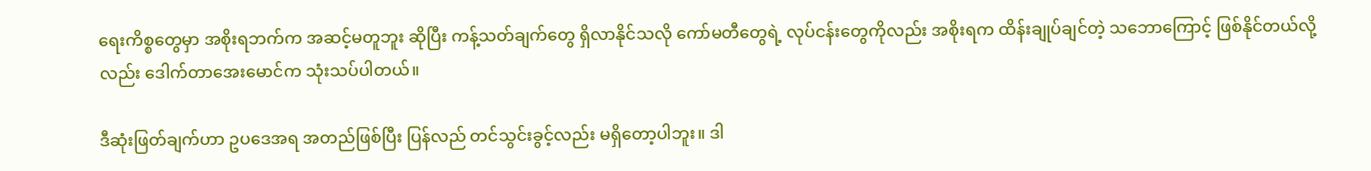ရေးကိစ္စတွေမှာ အစိုးရဘက်က အဆင့်မတူဘူး ဆိုပြီး ကန့်သတ်ချက်တွေ ရှိလာနိုင်သလို ကော်မတီတွေရဲ့ လုပ်ငန်းတွေကိုလည်း အစိုးရက ထိန်းချုပ်ချင်တဲ့ သဘောကြောင့် ဖြစ်နိုင်တယ်လို့လည်း ဒေါက်တာအေးမောင်က သုံးသပ်ပါတယ်။

ဒီဆုံးဖြတ်ချက်ဟာ ဥပဒေအရ အတည်ဖြစ်ပြီး ပြန်လည် တင်သွင်းခွင့်လည်း မရှိတော့ပါဘူး။ ဒါ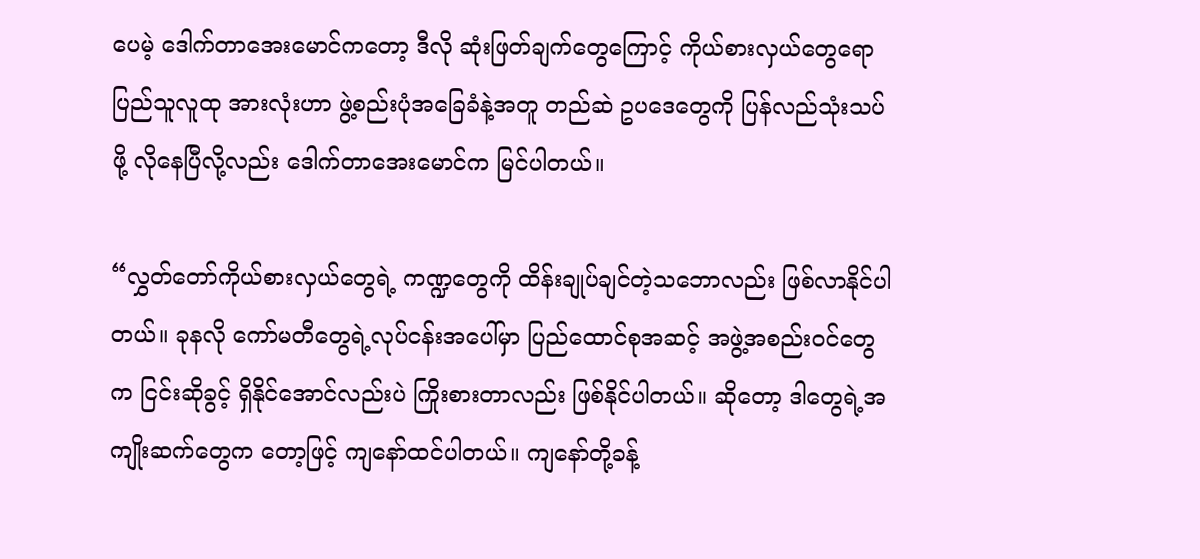ပေမဲ့ ဒေါက်တာအေးမောင်ကတော့ ဒီလို ဆုံးဖြတ်ချက်တွေကြောင့် ကိုယ်စားလှယ်တွေရော ပြည်သူလူထု အားလုံးဟာ ဖွဲ့စည်းပုံအခြေခံနဲ့အတူ တည်ဆဲ ဥပဒေတွေကို ပြန်လည်သုံးသပ်ဖို့ လိုနေပြီလို့လည်း ဒေါက်တာအေးမောင်က မြင်ပါတယ်။

“လွှတ်တော်ကိုယ်စားလှယ်တွေရဲ့ ကဏ္ဍတွေကို ထိန်းချုပ်ချင်တဲ့သဘောလည်း ဖြစ်လာနိုင်ပါတယ်။ ခုနလို ကော်မတီတွေရဲ့လုပ်ငန်းအပေါ်မှာ ပြည်ထောင်စုအဆင့် အဖွဲ့အစည်းဝင်တွေက ငြင်းဆိုခွင့် ရှိနိုင်အောင်လည်းပဲ ကြိုးစားတာလည်း ဖြစ်နိုင်ပါတယ်။ ဆိုတော့ ဒါတွေရဲ့အကျိုးဆက်တွေက တော့ဖြင့် ကျနော်ထင်ပါတယ်။ ကျနော်တို့ခန့်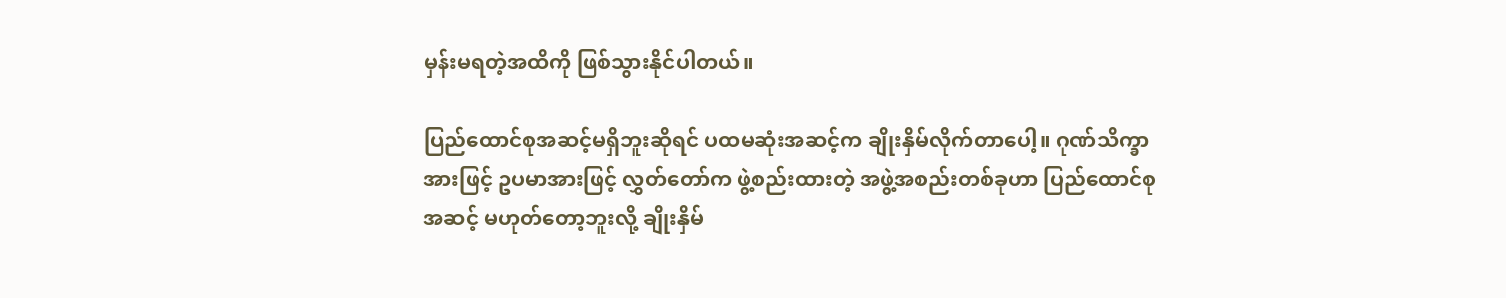မှန်းမရတဲ့အထိကို ဖြစ်သွားနိုင်ပါတယ်။

ပြည်ထောင်စုအဆင့်မရှိဘူးဆိုရင် ပထမဆုံးအဆင့်က ချိုးနှိမ်လိုက်တာပေါ့။ ဂုဏ်သိက္ခာအားဖြင့် ဥပမာအားဖြင့် လွှတ်တော်က ဖွဲ့စည်းထားတဲ့ အဖွဲ့အစည်းတစ်ခုဟာ ပြည်ထောင်စုအဆင့် မဟုတ်တော့ဘူးလို့ ချိုးနှိမ်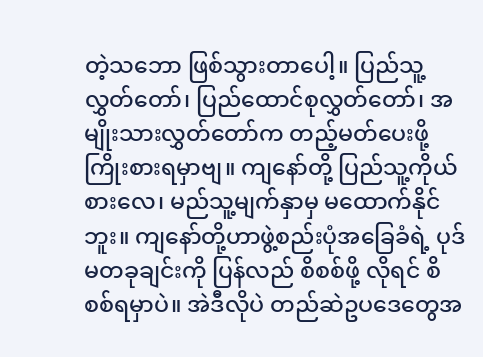တဲ့သဘော ဖြစ်သွားတာပေါ့။ ပြည်သူ့လွှတ်တော်၊ ပြည်ထောင်စုလွှတ်တော်၊ အမျိုးသားလွှတ်တော်က တည့်မတ်ပေးဖို့ ကြိုးစားရမှာဗျ။ ကျနော်တို့ ပြည်သူ့ကိုယ်စားလေ၊ မည်သူ့မျက်နှာမှ မထောက်နိုင်ဘူး။ ကျနော်တို့ဟာဖွဲ့စည်းပုံအခြေခံရဲ့ ပုဒ်မတခုချင်းကို ပြန်လည် စိစစ်ဖို့ လိုရင် စိစစ်ရမှာပဲ။ အဲဒီလိုပဲ တည်ဆဲဥပဒေတွေအ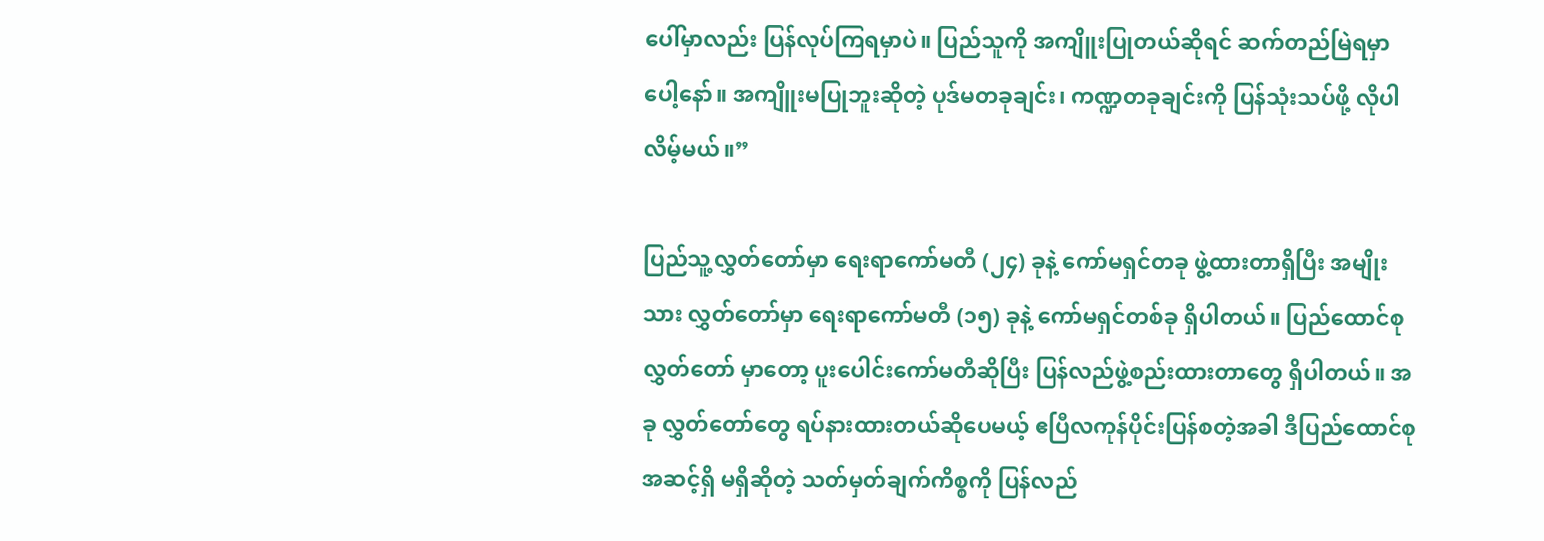ပေါ်မှာလည်း ပြန်လုပ်ကြရမှာပဲ။ ပြည်သူကို အကျိူးပြုတယ်ဆိုရင် ဆက်တည်မြဲရမှာပေါ့နော်။ အကျိူးမပြုဘူးဆိုတဲ့ ပုဒ်မတခုချင်း၊ ကဏ္ဍတခုချင်းကို ပြန်သုံးသပ်ဖို့ လိုပါလိမ့်မယ်။”

ပြည်သူ့လွှတ်တော်မှာ ရေးရာကော်မတီ (၂၄) ခုနဲ့ ကော်မရှင်တခု ဖွဲ့ထားတာရှိပြီး အမျိုးသား လွှတ်တော်မှာ ရေးရာကော်မတီ (၁၅) ခုနဲ့ ကော်မရှင်တစ်ခု ရှိပါတယ်။ ပြည်ထောင်စုလွှတ်တော် မှာတော့ ပူးပေါင်းကော်မတီဆိုပြီး ပြန်လည်ဖွဲ့စည်းထားတာတွေ ရှိပါတယ်။ အခု လွှတ်တော်တွေ ရပ်နားထားတယ်ဆိုပေမယ့် ဧပြီလကုန်ပိုင်းပြန်စတဲ့အခါ ဒီပြည်ထောင်စုအဆင့်ရှိ မရှိဆိုတဲ့ သတ်မှတ်ချက်ကိစ္စကို ပြန်လည်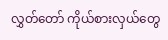လွှတ်တော် ကိုယ်စားလှယ်တွေ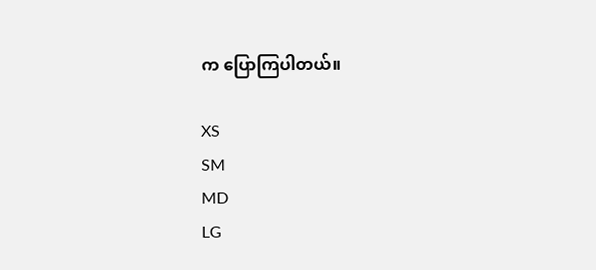က ပြောကြပါတယ်။

XS
SM
MD
LG